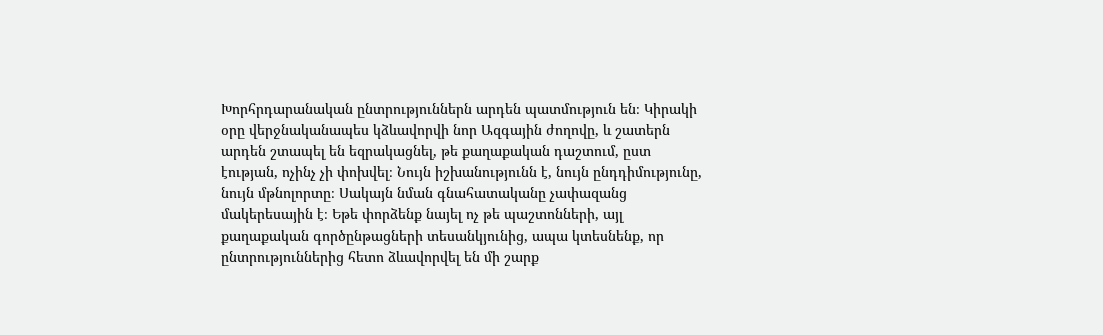Խորհրդարանական ընտրություններն արդեն պատմություն են։ Կիրակի օրը վերջնականապես կձևավորվի նոր Ազգային ժողովը, և շատերն արդեն շտապել են եզրակացնել, թե քաղաքական դաշտում, ըստ էության, ոչինչ չի փոխվել։ Նույն իշխանությունն է, նույն ընդդիմությունը, նույն մթնոլորտը։ Սակայն նման գնահատականը չափազանց մակերեսային է։ Եթե փորձենք նայել ոչ թե պաշտոնների, այլ քաղաքական գործընթացների տեսանկյունից, ապա կտեսնենք, որ ընտրություններից հետո ձևավորվել են մի շարք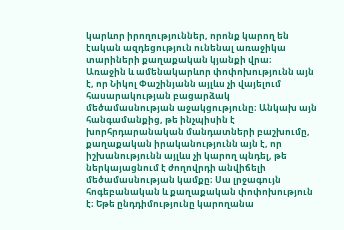կարևոր իրողություններ, որոնք կարող են էական ազդեցություն ունենալ առաջիկա տարիների քաղաքական կյանքի վրա։
Առաջին և ամենակարևոր փոփոխությունն այն է, որ Նիկոլ Փաշինյանն այլևս չի վայելում հասարակության բացարձակ մեծամասնության աջակցությունը։ Անկախ այն հանգամանքից, թե ինչպիսին է խորհրդարանական մանդատների բաշխումը, քաղաքական իրականությունն այն է, որ իշխանությունն այլևս չի կարող պնդել, թե ներկայացնում է ժողովրդի անվիճելի մեծամասնության կամքը։ Սա լրջագույն հոգեբանական և քաղաքական փոփոխություն է։ Եթե ընդդիմությունը կարողանա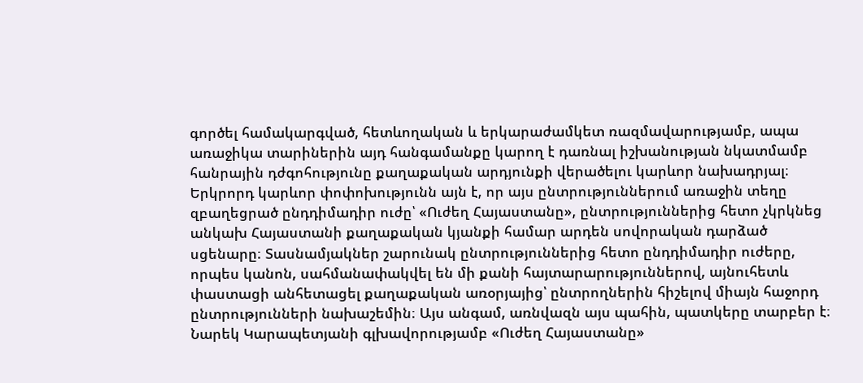գործել համակարգված, հետևողական և երկարաժամկետ ռազմավարությամբ, ապա առաջիկա տարիներին այդ հանգամանքը կարող է դառնալ իշխանության նկատմամբ հանրային դժգոհությունը քաղաքական արդյունքի վերածելու կարևոր նախադրյալ։
Երկրորդ կարևոր փոփոխությունն այն է, որ այս ընտրություններում առաջին տեղը զբաղեցրած ընդդիմադիր ուժը՝ «Ուժեղ Հայաստանը», ընտրություններից հետո չկրկնեց անկախ Հայաստանի քաղաքական կյանքի համար արդեն սովորական դարձած սցենարը։ Տասնամյակներ շարունակ ընտրություններից հետո ընդդիմադիր ուժերը, որպես կանոն, սահմանափակվել են մի քանի հայտարարություններով, այնուհետև փաստացի անհետացել քաղաքական առօրյայից՝ ընտրողներին հիշելով միայն հաջորդ ընտրությունների նախաշեմին։ Այս անգամ, առնվազն այս պահին, պատկերը տարբեր է։
Նարեկ Կարապետյանի գլխավորությամբ «Ուժեղ Հայաստանը»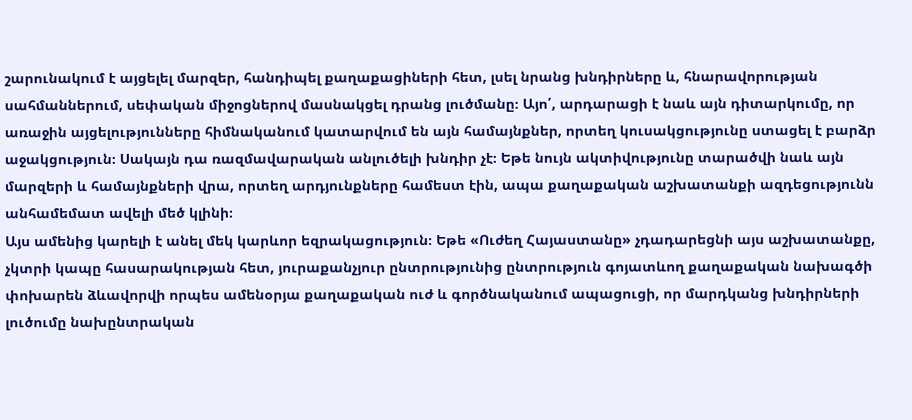շարունակում է այցելել մարզեր, հանդիպել քաղաքացիների հետ, լսել նրանց խնդիրները և, հնարավորության սահմաններում, սեփական միջոցներով մասնակցել դրանց լուծմանը։ Այո՛, արդարացի է նաև այն դիտարկումը, որ առաջին այցելությունները հիմնականում կատարվում են այն համայնքներ, որտեղ կուսակցությունը ստացել է բարձր աջակցություն։ Սակայն դա ռազմավարական անլուծելի խնդիր չէ։ Եթե նույն ակտիվությունը տարածվի նաև այն մարզերի և համայնքների վրա, որտեղ արդյունքները համեստ էին, ապա քաղաքական աշխատանքի ազդեցությունն անհամեմատ ավելի մեծ կլինի։
Այս ամենից կարելի է անել մեկ կարևոր եզրակացություն։ Եթե «Ուժեղ Հայաստանը» չդադարեցնի այս աշխատանքը, չկտրի կապը հասարակության հետ, յուրաքանչյուր ընտրությունից ընտրություն գոյատևող քաղաքական նախագծի փոխարեն ձևավորվի որպես ամենօրյա քաղաքական ուժ և գործնականում ապացուցի, որ մարդկանց խնդիրների լուծումը նախընտրական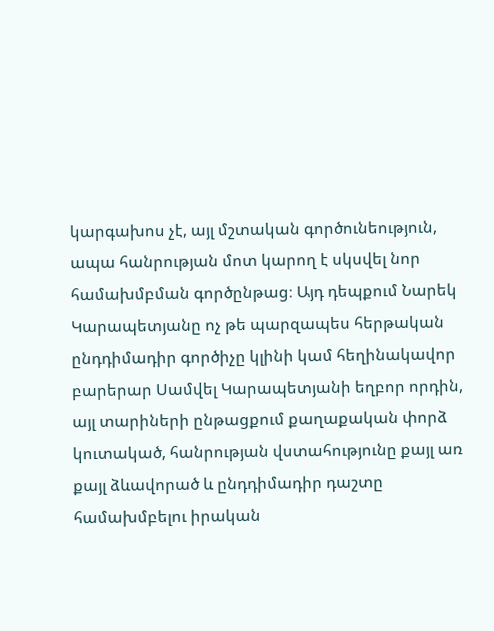կարգախոս չէ, այլ մշտական գործունեություն, ապա հանրության մոտ կարող է սկսվել նոր համախմբման գործընթաց։ Այդ դեպքում Նարեկ Կարապետյանը ոչ թե պարզապես հերթական ընդդիմադիր գործիչը կլինի կամ հեղինակավոր բարերար Սամվել Կարապետյանի եղբոր որդին, այլ տարիների ընթացքում քաղաքական փորձ կուտակած, հանրության վստահությունը քայլ առ քայլ ձևավորած և ընդդիմադիր դաշտը համախմբելու իրական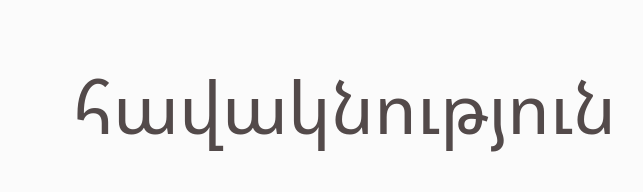հավակնություն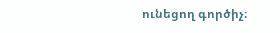ունեցող գործիչ։